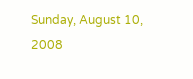Sunday, August 10, 2008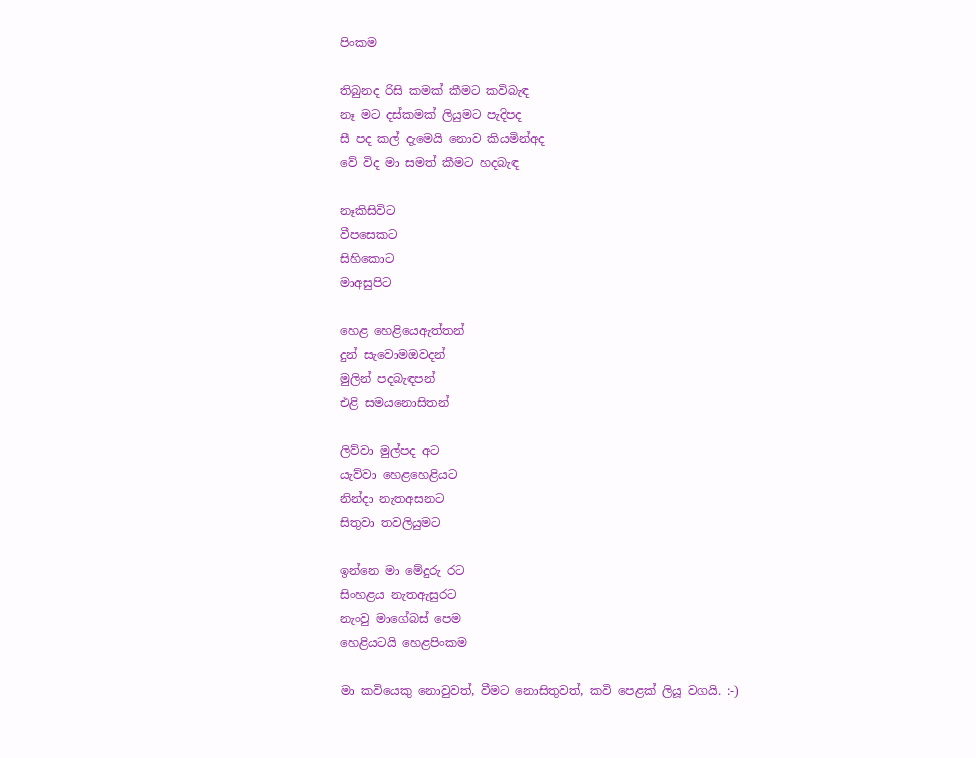පිංකම

තිබුනද රිසි කමක් කීමට කවිබැඳ
නෑ මට දස්කමක් ලියුමට පැදිපද
සී පද කල් දැමෙයි නොව කියමින්අද
වේ විද මා සමත් කීමට හදබැඳ

නෑකිසිවිට
වීපසෙකට
සිහිකොට
මාඅසුපිට

හෙළ හෙළියෙඇත්තන්
දුන් සැවොමඔවදන්
මුලින් පදබැඳපන්
එළි සමයනොසිතන්

ලිව්වා මුල්පද අට
යැව්වා හෙළහෙළියට
නින්දා නැතඅසනට
සිතුවා තවලියුමට

ඉන්නෙ මා මේදුරු රට
සිංහළය නැතඇසුරට
නැංවු මාගේබස් පෙම
හෙළියටයි හෙළපිංකම

මා කවියෙකු නොවුවත්, වීමට නොසිතුවත්, කවි පෙළක් ලියූ වගයි. :-)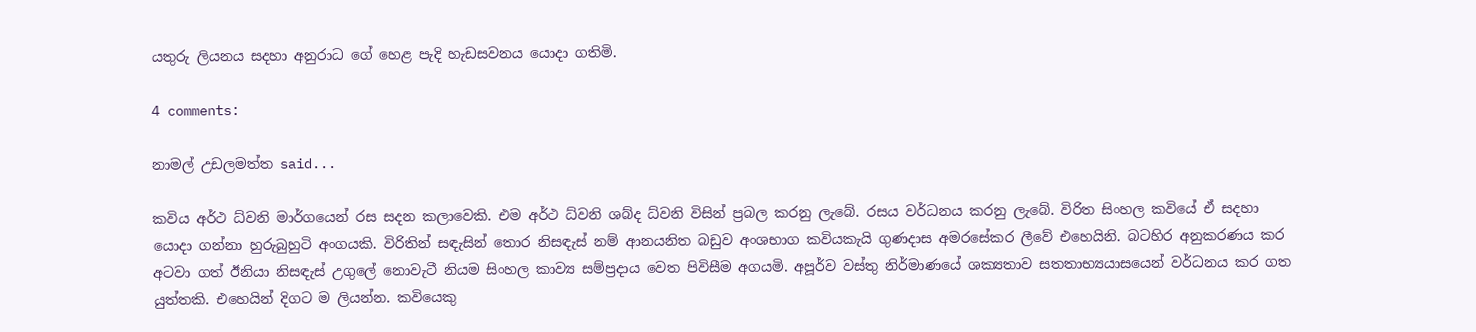යතුරු ලියනය සදහා අනුරාධ ගේ හෙළ පැදි හැඩසවනය යොදා ගතිමි.

4 comments:

නාමල් උඩලමත්ත said...

කවිය අර්ථ ධ්වනි මාර්ගයෙන් රස සදන කලාවෙකි. එම අර්ථ ධ්වනි ශබ්ද ධ්වනි විසින් ප්‍රබල කරනු ලැබේ. රසය වර්ධනය කරනු ලැබේ. විරිත සිංහල කවියේ ඒ සදහා යොදා ගන්නා හුරුබුහුටි අංගයකි. විරිතින් සඳැසින් තොර නිසඳැස් නම් ආනයනිත බඩුව අංශභාග කවියකැයි ගුණදාස අමරසේකර ලීවේ එහෙයිනි. බටහිර අනුකරණය කර අටවා ගත් ඊනියා නිසඳැස් උගුලේ නොවැටී නියම සිංහල කාව්‍ය සම්ප්‍රදාය වෙත පිවිසීම අගයමි. අපූර්ව වස්තු නිර්මාණයේ ශක්‍යතාව සතතාභ්‍යයාසයෙන් වර්ධනය කර ගත යුත්තකි. එහෙයින් දිගට ම ලියන්න. කවියෙකු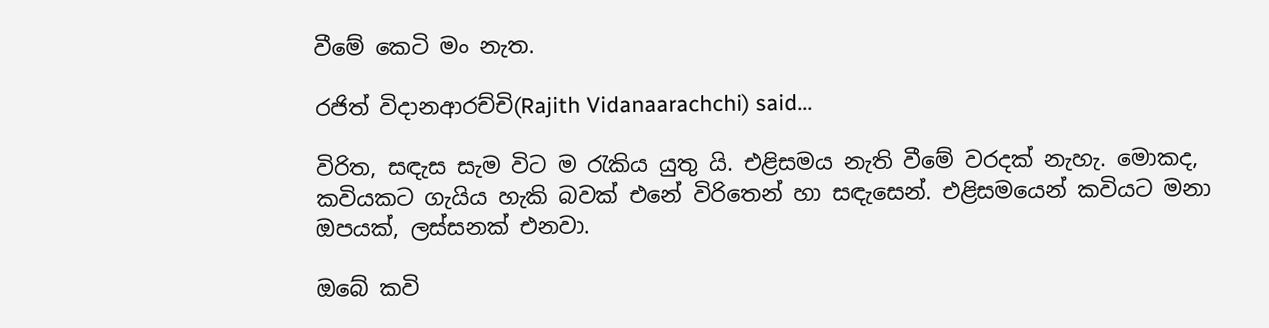වීමේ කෙටි මං නැත.

රජිත් විදානආරච්චි(Rajith Vidanaarachchi) said...

විරිත, සඳැස සැම විට ම රැකිය යුතු යි. එළිසමය නැති වීමේ වරදක් නැහැ. මොකද, කවියකට ගැයිය හැකි බවක් එනේ විරිතෙන් හා සඳැසෙන්. එළිසමයෙන් කවියට මනා ඔපයක්, ලස්සනක් එනවා.

ඔබේ කවි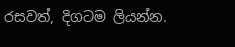රසවත්, දිගටම ලියන්න.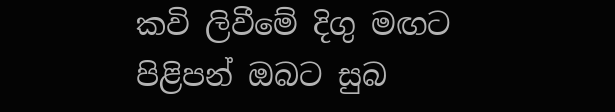කවි ලිවීමේ දිගු මඟට පිළිපන් ඔබට සුබ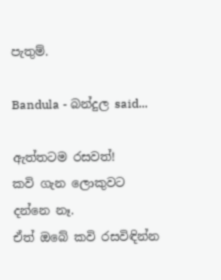පැතුම්.

Bandula - බන්දුල said...

ඇත්තටම රසවත්!
කවි ගැන ලොකුවට දන්නෙ නෑ.
ඒත් ඔබේ කවි රසවිඳින්න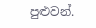පුළුවන්.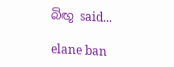බිඟූ said...

elane ban